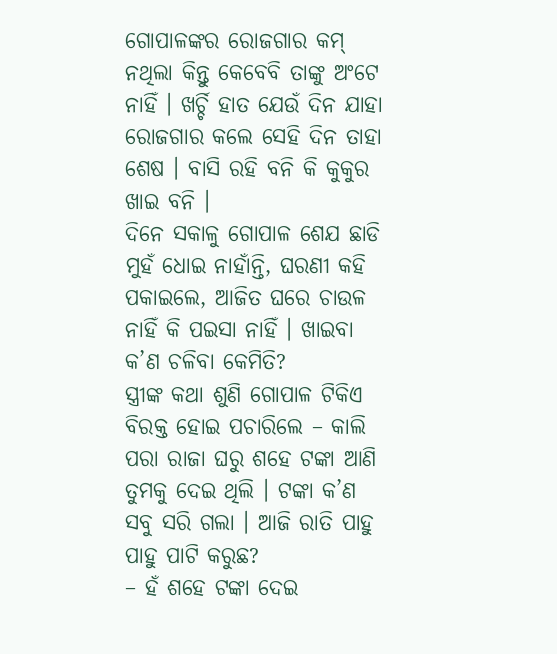ଗୋପାଳଙ୍କର ରୋଜଗାର କମ୍ ନଥିଲା କିନ୍ତୁ କେବେବି ତାଙ୍କୁ ଅଂଟେ ନାହିଁ । ଖର୍ଚ୍ଚି ହାତ ଯେଉଁ ଦିନ ଯାହା ରୋଜଗାର କଲେ ସେହି ଦିନ ତାହା ଶେଷ । ବାସି ରହି ବନି କି କୁକୁର ଖାଇ ବନି ।
ଦିନେ ସକାଳୁ ଗୋପାଳ ଶେଯ ଛାଡି ମୁହଁ ଧୋଇ ନାହାଁନ୍ତି, ଘରଣୀ କହି ପକାଇଲେ, ଆଜିତ ଘରେ ଚାଉଳ ନାହିଁ କି ପଇସା ନାହିଁ । ଖାଇବା କ’ଣ ଚଳିବା କେମିତି?
ସ୍ତ୍ରୀଙ୍କ କଥା ଶୁଣି ଗୋପାଳ ଟିକିଏ ବିରକ୍ତ ହୋଇ ପଚାରିଲେ – କାଲି ପରା ରାଜା ଘରୁ ଶହେ ଟଙ୍କା ଆଣି ତୁମକୁ ଦେଇ ଥିଲି । ଟଙ୍କା କ’ଣ ସବୁ ସରି ଗଲା । ଆଜି ରାତି ପାହୁ ପାହୁ ପାଟି କରୁଛ?
– ହଁ ଶହେ ଟଙ୍କା ଦେଇ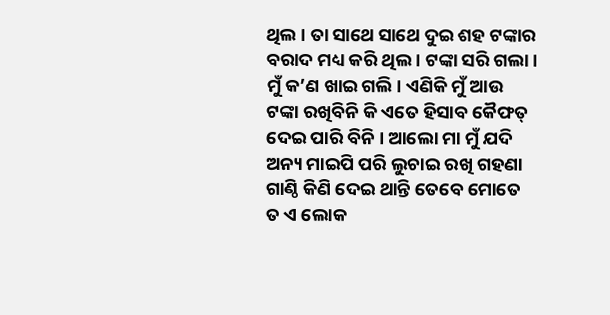ଥିଲ । ତା ସାଥେ ସାଥେ ଦୁଇ ଶହ ଟଙ୍କାର ବରାଦ ମଧ୍ୟ କରି ଥିଲ । ଟଙ୍କା ସରି ଗଲା । ମୁଁ କ’ଣ ଖାଇ ଗଲି । ଏଣିକି ମୁଁ ଆଉ ଟଙ୍କା ରଖିବିନି କି ଏତେ ହିସାବ କୈଫତ୍ ଦେଇ ପାରି ବିନି । ଆଲୋ ମା ମୁଁ ଯଦି ଅନ୍ୟ ମାଇପି ପରି ଲୁଚାଇ ରଖି ଗହଣା ଗାଣ୍ଠି କିଣି ଦେଇ ଥାନ୍ତି ତେବେ ମୋତେ ତ ଏ ଲୋକ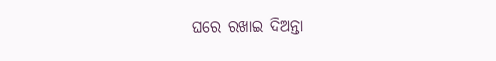ଘରେ ରଖାଇ ଦିଅନ୍ତା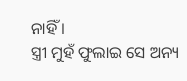ନାହିଁ ।
ସ୍ତ୍ରୀ ମୁହଁ ଫୁଲାଇ ସେ ଅନ୍ୟ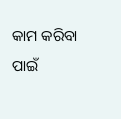କାମ କରିବା ପାଇଁ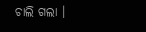ଚାଲି ଗଲା ।